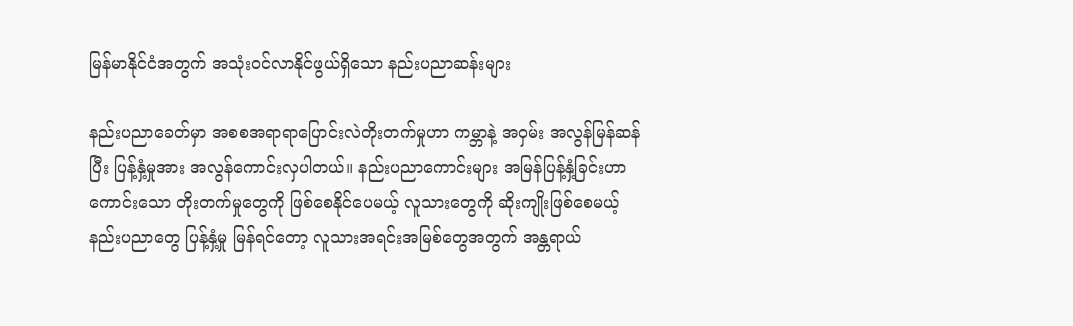မြန်မာနိုင်ငံအတွက် အသုံးဝင်လာနိုင်ဖွယ်ရှိသော နည်းပညာဆန်းများ

နည်းပညာခေတ်မှာ အစစအရာရာပြောင်းလဲတိုးတက်မှုဟာ ကမ္ဘာနဲ့ အဝှမ်း အလွန်မြန်ဆန်ပြီး ပြန့်နှံ့မှုအား အလွန်ကောင်းလှပါတယ်။ နည်းပညာကောင်းများ အမြန်ပြန့်နှံ့ခြင်းဟာ ကောင်းသော တိုးတက်မှုတွေကို ဖြစ်စေနိုင်ပေမယ့် လူသားတွေကို ဆိုးကျိုးဖြစ်စေမယ့် နည်းပညာတွေ ပြန့်နှံ့မှု မြန်ရင်တော့ လူသားအရင်းအမြစ်တွေအတွက် အန္တရာယ်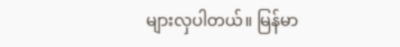များလှပါတယ်။ မြန်မာ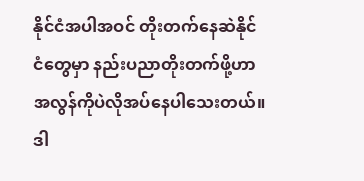နိုင်ငံအပါအဝင် တိုးတက်နေဆဲနိုင်ငံတွေမှာ နည်းပညာတိုးတက်ဖို့ဟာ အလွန်ကိုပဲလိုအပ်နေပါသေးတယ်။ ဒါ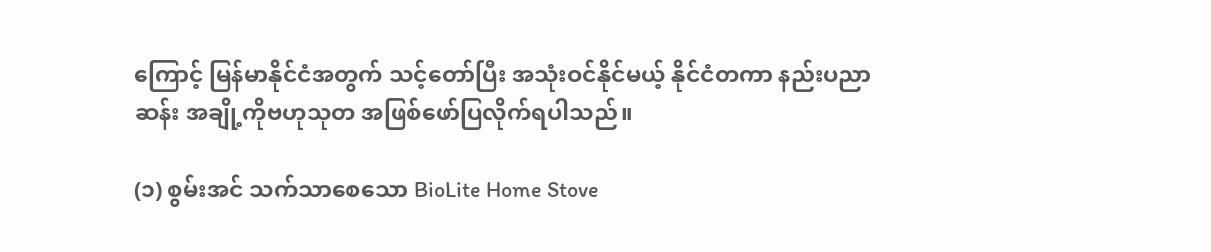ကြောင့် မြန်မာနိုင်ငံအတွက် သင့်တော်ပြီး အသုံးဝင်နိုင်မယ့် နိုင်ငံတကာ နည်းပညာဆန်း အချို့ကိုဗဟုသုတ အဖြစ်ဖော်ပြလိုက်ရပါသည်။

(၁) စွမ်းအင် သက်သာစေသော BioLite Home Stove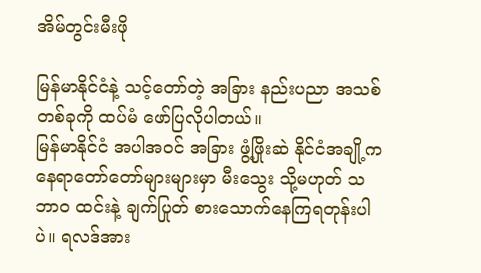အိမ်တွင်းမီးဖို

မြန်မာနိုင်ငံနဲ့ သင့်တော်တဲ့ အခြား နည်းပညာ အသစ်တစ်ခုကို ထပ်မံ ဖော်ပြလိုပါတယ်။
မြန်မာနိုင်ငံ အပါအဝင် အခြား ဖွံ့ဖြိုးဆဲ နိုင်ငံအချို့ကနေရာတော်တော်များများမှာ မီးသွေး သို့မဟုတ် သဘာဝ ထင်းနဲ့ ချက်ပြုတ် စားသောက်နေကြရတုန်းပါပဲ။ ရလဒ်အား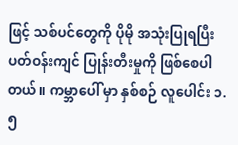ဖြင့် သစ်ပင်တွေကို ပိုမို အသုံးပြုရပြီး ပတ်ဝန်းကျင် ပြုန်းတီးမှုကို ဖြစ်စေပါတယ်။ ကမ္ဘာပေါ် မှာ နှစ်စဉ် လူပေါင်း ၁.၅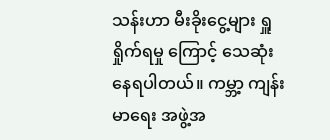သန်းဟာ မီးခိုးငွေ့များ ရှူရှိုက်ရမှု ကြောင့် သေဆုံးနေရပါတယ်။ ကမ္ဘာ့ ကျန်းမာရေး အဖွဲ့အ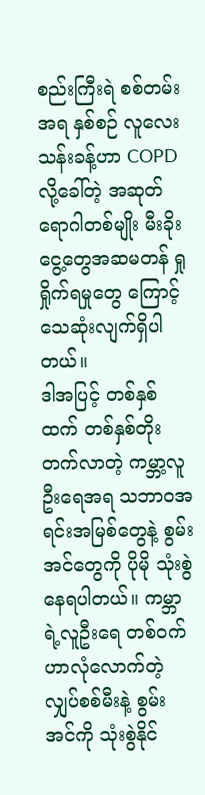စည်းကြီးရဲ စစ်တမ်းအရ နှစ်စဉ် လူလေးသန်းခန့်ဟာ COPD လို့ခေါ်တဲ့ အဆုတ်ရောဂါတစ်မျိုး မီးခိုးငွေ့တွေအဆမတန် ရှုရှိုက်ရမှုတွေ ကြောင့်သေဆုံးလျက်ရှိပါတယ်။
ဒါအပြင့် တစ်နှစ်ထက် တစ်နှစ်တိုးတက်လာတဲ့ ကမ္ဘာ့လူဦးရေအရ သဘာဝအရင်းအမြစ်တွေနဲ့ စွမ်းအင်တွေကို ပိုမို သုံးစွဲနေရပါတယ်။ ကမ္ဘာရဲ့လူဦးရေ တစ်ဝက်ဟာလုံလောက်တဲ့ လျှပ်စစ်မီးနဲ့ စွမ်းအင်ကို သုံးစွဲနိုင်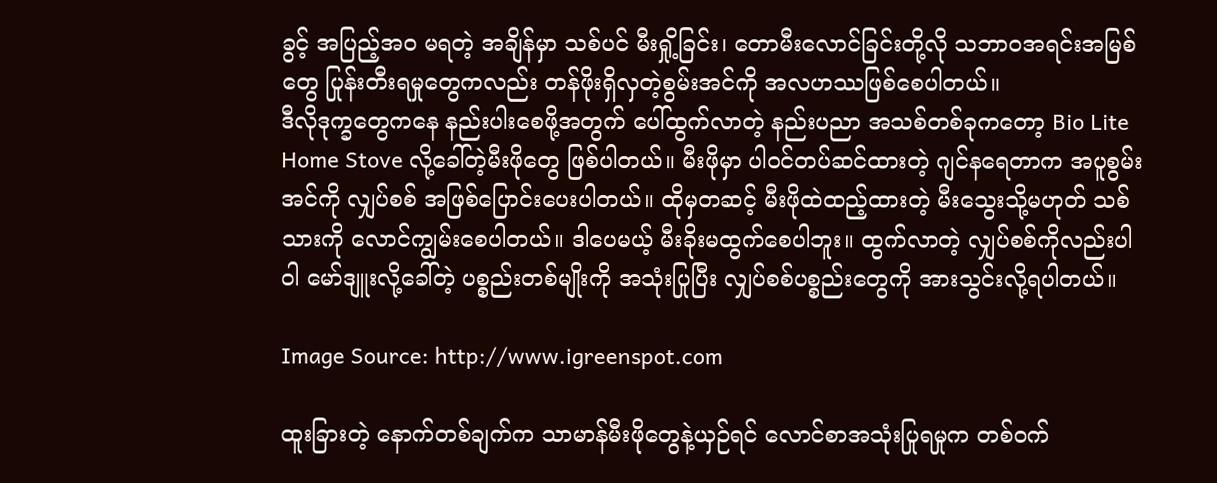ခွင့် အပြည့်အဝ မရတဲ့ အချိန်မှာ သစ်ပင် မီးရှို့ခြင်း၊ တောမီးလောင်ခြင်းတို့လို သဘာဝအရင်းအမြစ်တွေ ပြုန်းတီးရမှုတွေကလည်း တန်ဖိုးရှိလှတဲ့စွမ်းအင်ကို အလဟဿဖြစ်စေပါတယ်။
ဒီလိုဒုက္ခတွေကနေ နည်းပါးစေဖို့အတွက် ပေါ်ထွက်လာတဲ့ နည်းပညာ အသစ်တစ်ခုကတော့ Bio Lite Home Stove လို့ခေါ်တဲ့မီးဖိုတွေ ဖြစ်ပါတယ်။ မီးဖိုမှာ ပါဝင်တပ်ဆင်ထားတဲ့ ဂျင်နရေတာက အပူစွမ်းအင်ကို လျှပ်စစ် အဖြစ်ပြောင်းပေးပါတယ်။ ထိုမှတဆင့် မီးဖိုထဲထည့်ထားတဲ့ မီးသွေးသို့မဟုတ် သစ်သားကို လောင်ကျွမ်းစေပါတယ်။ ဒါပေမယ့် မီးခိုးမထွက်စေပါဘူး။ ထွက်လာတဲ့ လျှပ်စစ်ကိုလည်းပါဝါ မော်ဒျူးလို့ခေါ်တဲ့ ပစ္စည်းတစ်မျိုးကို အသုံးပြုပြီး လျှပ်စစ်ပစ္စည်းတွေကို အားသွင်းလို့ရပါတယ်။

Image Source: http://www.igreenspot.com

ထူးခြားတဲ့ နောက်တစ်ချက်က သာမာန်မီးဖိုတွေနဲ့ယှဉ်ရင် လောင်စာအသုံးပြုရမှုက တစ်ဝက်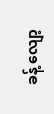ခန့် လျော့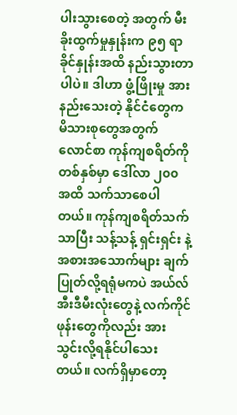ပါးသွားစေတဲ့ အတွက် မီးခိုးထွက်မှုနှုန်းက ၉၅ ရာခိုင်နှုန်းအထိ နည်းသွားတာပါပဲ။ ဒါဟာ ဖွံ့ဖြိုးမှု အားနည်းသေးတဲ့ နိုင်ငံတွေက မိသားစုတွေအတွက် လောင်စာ ကုန်ကျစရိတ်ကို တစ်နှစ်မှာ ဒေါ်လာ ၂၀၀ အထိ သက်သာစေပါတယ်။ ကုန်ကျစရိတ်သက်သာပြီး သန့်သန့် ရှင်းရှင်း နဲ့ အစားအသောက်များ ချက်ပြုတ်လို့ရရုံမကပဲ အယ်လ်အီးဒီမီးလုံးတွေနဲ့ လက်ကိုင်ဖုန်းတွေကိုလည်း အားသွင်းလို့ရနိုင်ပါသေးတယ်။ လက်ရှိမှာတော့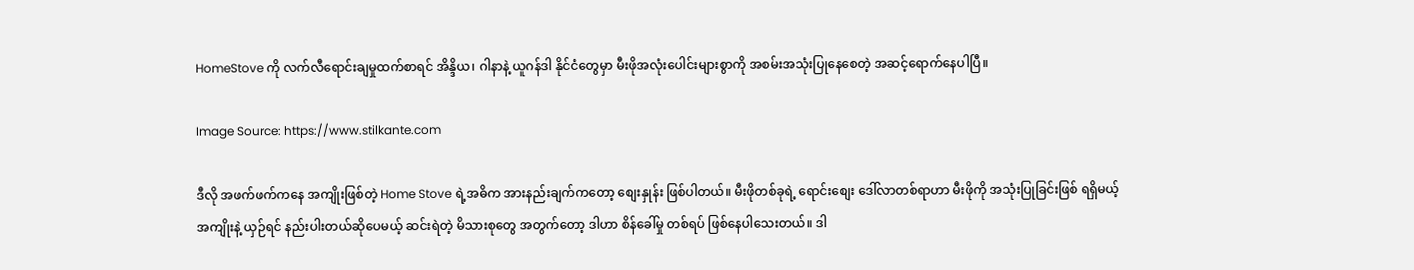HomeStove ကို လက်လီရောင်းချမှုထက်စာရင် အိန္ဒိယ၊ ဂါနာနဲ့ ယူဂန်ဒါ နိုင်ငံတွေမှာ မီးဖိုအလုံးပေါင်းများစွာကို အစမ်းအသုံးပြုနေစေတဲ့ အဆင့်ရောက်နေပါပြီ။

Image Source: https://www.stilkante.com

ဒီလို အဖက်ဖက်ကနေ အကျိုးဖြစ်တဲ့ Home Stove ရဲ့အဓိက အားနည်းချက်ကတော့ စျေးနှုန်း ဖြစ်ပါတယ်။ မီးဖိုတစ်ခုရဲ့ ရောင်းစျေး ဒေါ်လာတစ်ရာဟာ မီးဖိုကို အသုံးပြုခြင်းဖြစ် ရရှိမယ့် အကျိုးနဲ့ ယှဉ်ရင် နည်းပါးတယ်ဆိုပေမယ့် ဆင်းရဲတဲ့ မိသားစုတွေ အတွက်တော့ ဒါဟာ စိန်ခေါ်မှု တစ်ရပ် ဖြစ်နေပါသေးတယ်။ ဒါ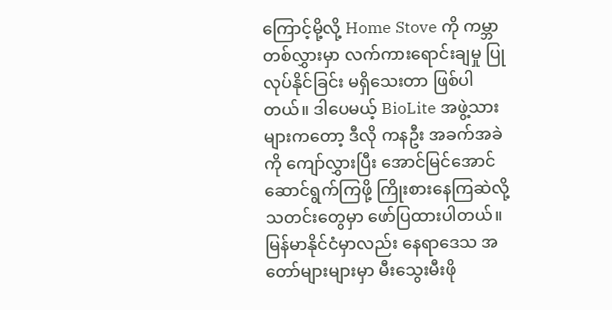ကြောင့်မို့လို့ Home Stove ကို ကမ္ဘာတစ်လွှားမှာ လက်ကားရောင်းချမှု ပြုလုပ်နိုင်ခြင်း မရှိသေးတာ ဖြစ်ပါတယ်။ ဒါပေမယ့် BioLite အဖွဲ့သားများကတော့ ဒီလို ကနဦး အခက်အခဲကို ကျော်လွှားပြီး အောင်မြင်အောင် ဆောင်ရွက်ကြဖို့ ကြိုးစားနေကြဆဲလို့ သတင်းတွေမှာ ဖော်ပြထားပါတယ်။
မြန်မာနိုင်ငံမှာလည်း နေရာဒေသ အတော်များများမှာ မီးသွေးမီးဖို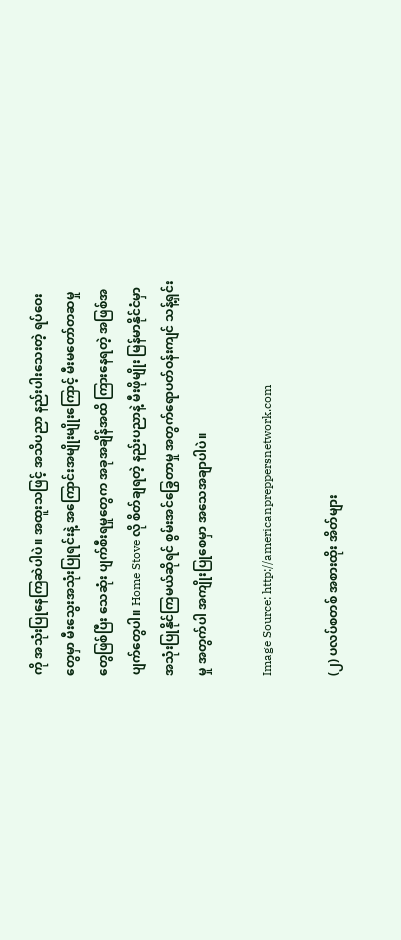ကို အသုံးပြုနေကြဆဲပါပဲ။ အထူးသဖြင့် အသိပညာ နည်းပါးသေးတဲ့ ရပ်ဝေးတွေမှာ မီးသွေးအသုံးပြုရင်းနဲ့ အကြောင်းအမျိုးမျိုးကြောင့် မီးမတော်တဆမှုတွေဖြစ်ပြီး သေဆုံး ပျက်စီးရမှုတွေက အခုအချိန်အထိ ကြားနေရတဲ့ အဖြစ်အပျက်တွေပါ။ Home Stove လို စိတ်ချရတဲ့ နည်းပညာနဲ့ မီးဖိုမျိုး မြန်မာနိုင်ငံမှာ အသုံးပြုနိုင်ကြမယ်ဆိုရင် စွမ်းအင်ခြွေတာမှု အတွက်ရောပတ်ဝန်းကျင် သန့်ရှင်းမှု အတွက်ပါ အကျိုးပြုစေမှာ အသေအချာပါပဲ။

Image Source: http://americanpreppersnetwork.com

(၂) ပလပ်စတစ် အစားထိုး အိတ်များ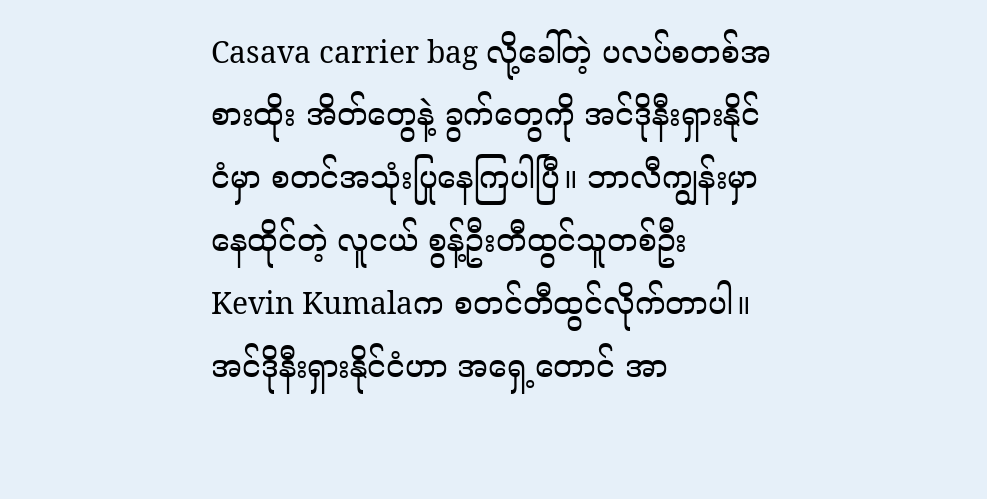Casava carrier bag လို့ခေါ်တဲ့ ပလပ်စတစ်အစားထိုး အိတ်တွေနဲ့ ခွက်တွေကို အင်ဒိုနီးရှားနိုင်ငံမှာ စတင်အသုံးပြုနေကြပါပြီ။ ဘာလီကျွန်းမှာ နေထိုင်တဲ့ လူငယ် စွန့်ဦးတီထွင်သူတစ်ဦး Kevin Kumalaက စတင်တီထွင်လိုက်တာပါ။ အင်ဒိုနီးရှားနိုင်ငံဟာ အရှေ့တောင် အာ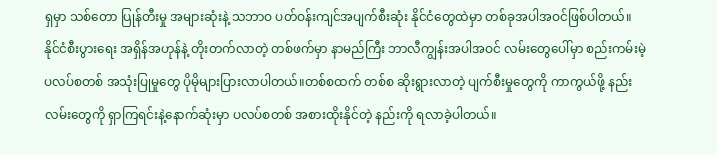ရှမှာ သစ်တော ပြုန်တီးမှု အများဆုံးနဲ့ သဘာဝ ပတ်ဝန်းကျင်အပျက်စီးဆုံး နိုင်ငံတွေထဲမှာ တစ်ခုအပါအဝင်ဖြစ်ပါတယ်။ နိုင်ငံစီးပွားရေး အရှိန်အဟုန်နဲ့ တိုးတက်လာတဲ့ တစ်ဖက်မှာ နာမည်ကြီး ဘာလီကျွန်းအပါအဝင် လမ်းတွေပေါ်မှာ စည်းကမ်းမဲ့ ပလပ်စတစ် အသုံးပြုမှုတွေ ပိုမိုများပြားလာပါတယ်။တစ်စထက် တစ်စ ဆိုးရွားလာတဲ့ ပျက်စီးမှုတွေကို ကာကွယ်ဖို့ နည်းလမ်းတွေကို ရှာကြရင်းနဲ့နောက်ဆုံးမှာ ပလပ်စတစ် အစားထိုးနိုင်တဲ့ နည်းကို ရလာခဲ့ပါတယ်။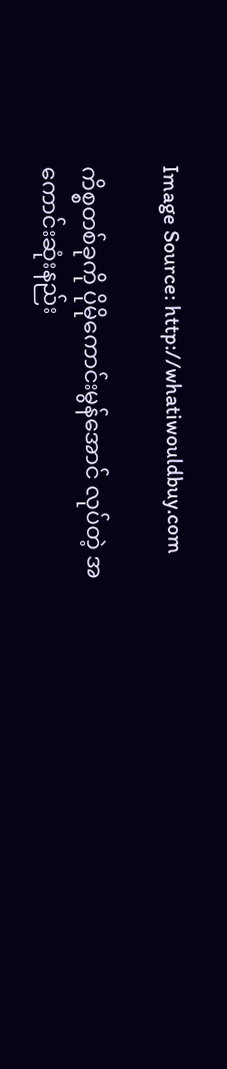Image Source: http://whatiwouldbuy.com

ကိစ္စတစ်ခုကို ပိုမိုကောင်းမွန်အောင် လုပ်တဲ့ အကောင်းဆုံးနည်း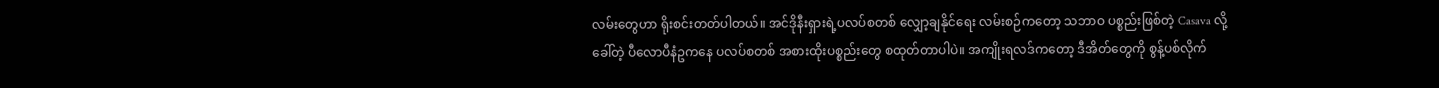လမ်းတွေဟာ ရိုးစင်းတတ်ပါတယ်။ အင်ဒိုနီးရှားရဲ့ပလပ်စတစ် လျှော့ချနိုင်ရေး လမ်းစဉ်ကတော့ သဘာဝ ပစ္စည်းဖြစ်တဲ့ Casava လို့ခေါ်တဲ့ ပီလောပီနံဥကနေ ပလပ်စတစ် အစားထိုးပစ္စည်းတွေ စထုတ်တာပါပဲ။ အကျိုးရလဒ်ကတော့ ဒီအိတ်တွေကို စွန့်ပစ်လိုက်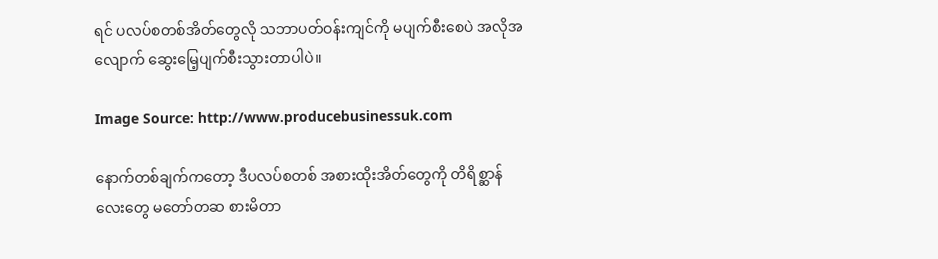ရင် ပလပ်စတစ်အိတ်တွေလို သဘာပတ်ဝန်းကျင်ကို မပျက်စီးစေပဲ အလိုအလျောက် ဆွေးမြေ့ပျက်စီးသွားတာပါပဲ။

Image Source: http://www.producebusinessuk.com

နောက်တစ်ချက်ကတော့ ဒီပလပ်စတစ် အစားထိုးအိတ်တွေကို တိရိစ္ဆာန်လေးတွေ မတော်တဆ စားမိတာ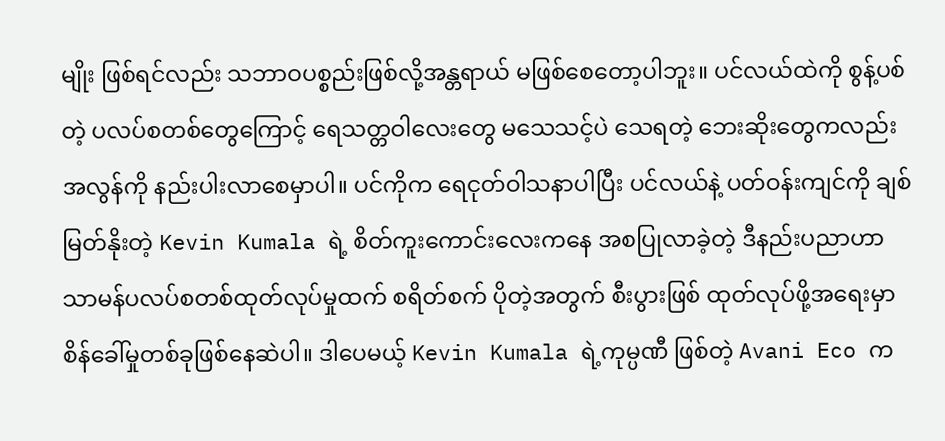မျိုး ဖြစ်ရင်လည်း သဘာဝပစ္စည်းဖြစ်လို့အန္တရာယ် မဖြစ်စေတော့ပါဘူး။ ပင်လယ်ထဲကို စွန့်ပစ်တဲ့ ပလပ်စတစ်တွေကြောင့် ရေသတ္တဝါလေးတွေ မသေသင့်ပဲ သေရတဲ့ ဘေးဆိုးတွေကလည်း အလွန်ကို နည်းပါးလာစေမှာပါ။ ပင်ကိုက ရေငုတ်ဝါသနာပါပြီး ပင်လယ်နဲ့ ပတ်ဝန်းကျင်ကို ချစ်မြတ်နိုးတဲ့ Kevin Kumala ရဲ့ စိတ်ကူးကောင်းလေးကနေ အစပြုလာခဲ့တဲ့ ဒီနည်းပညာဟာ သာမန်ပလပ်စတစ်ထုတ်လုပ်မှုထက် စရိတ်စက် ပိုတဲ့အတွက် စီးပွားဖြစ် ထုတ်လုပ်ဖို့အရေးမှာ စိန်ခေါ်မှုတစ်ခုဖြစ်နေဆဲပါ။ ဒါပေမယ့် Kevin Kumala ရဲ့ကုမ္ပဏီ ဖြစ်တဲ့ Avani Eco က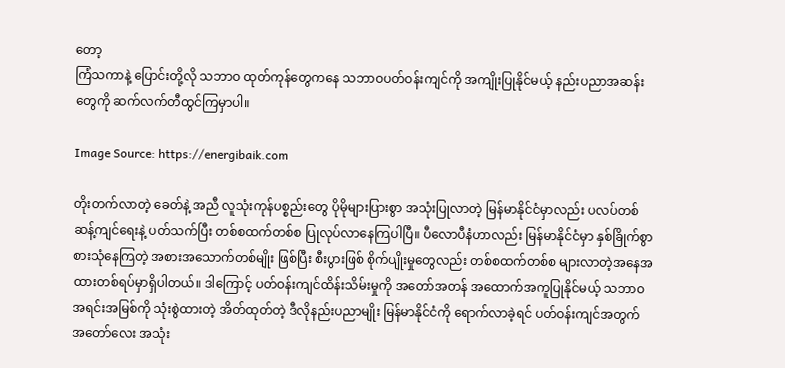တော့
ကြံသကာနဲ့ ပြောင်းတို့လို သဘာဝ ထုတ်ကုန်တွေကနေ သဘာဝပတ်ဝန်းကျင်ကို အကျိုးပြုနိုင်မယ့် နည်းပညာအဆန်းတွေကို ဆက်လက်တီထွင်ကြမှာပါ။

Image Source: https://energibaik.com

တိုးတက်လာတဲ့ ခေတ်နဲ့ အညီ လူသုံးကုန်ပစ္စည်းတွေ ပိုမိုများပြားစွာ အသုံးပြုလာတဲ့ မြန်မာနိုင်ငံမှာလည်း ပလပ်တစ် ဆန့်ကျင်ရေးနဲ့ ပတ်သက်ပြီး တစ်စထက်တစ်စ ပြုလုပ်လာနေကြပါပြီ။ ပီလောပီနံဟာလည်း မြန်မာနိုင်ငံမှာ နှစ်ခြိုက်စွာ စားသုံနေကြတဲ့ အစားအသောက်တစ်မျိုး ဖြစ်ပြီး စီးပွားဖြစ် စိုက်ပျိုးမှုတွေလည်း တစ်စထက်တစ်စ များလာတဲ့အနေအထားတစ်ရပ်မှာရှိပါတယ်။ ဒါကြောင့် ပတ်ဝန်းကျင်ထိန်းသိမ်းမှုကို အတော်အတန် အထောက်အကူပြုနိုင်မယ့် သဘာဝအရင်းအမြစ်ကို သုံးစွဲထားတဲ့ အိတ်ထုတ်တဲ့ ဒီလိုနည်းပညာမျိုး မြန်မာနိုင်ငံကို ရောက်လာခဲ့ရင် ပတ်ဝန်းကျင်အတွက် အတော်လေး အသုံး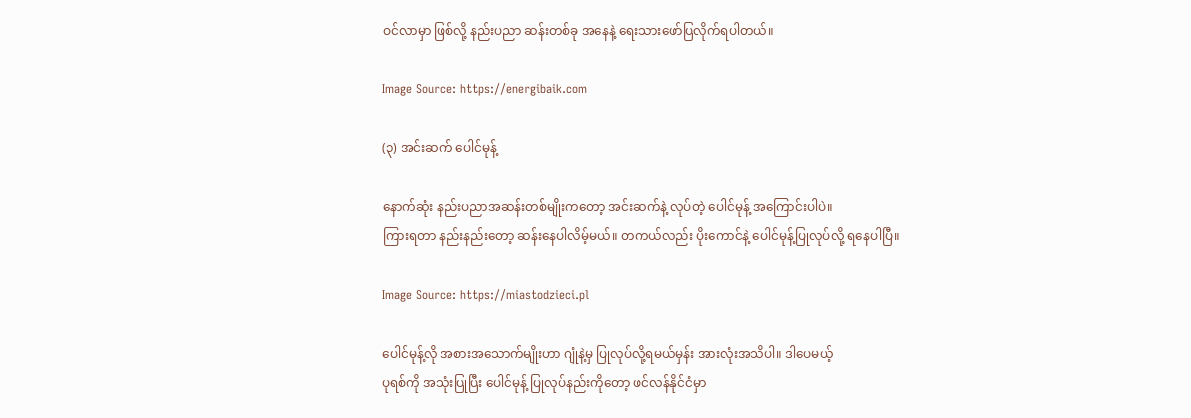ဝင်လာမှာ ဖြစ်လို့ နည်းပညာ ဆန်းတစ်ခု အနေနဲ့ ရေးသားဖော်ပြလိုက်ရပါတယ်။

Image Source: https://energibaik.com

(၃) အင်းဆက် ပေါင်မုန့်

နောက်ဆုံး နည်းပညာအဆန်းတစ်မျိုးကတော့ အင်းဆက်နဲ့ လုပ်တဲ့ ပေါင်မုန့် အကြောင်းပါပဲ။
ကြားရတာ နည်းနည်းတော့ ဆန်းနေပါလိမ့်မယ်။ တကယ်လည်း ပိုးကောင်နဲ့ ပေါင်မုန့်ပြုလုပ်လို့ ရနေပါပြီ။

Image Source: https://miastodzieci.pl

ပေါင်မုန့်လို အစားအသောက်မျိုးဟာ ဂျုံနဲ့မှ ပြုလုပ်လို့ရမယ်မှန်း အားလုံးအသိပါ။ ဒါပေမယ့်
ပုရစ်ကို အသုံးပြုပြီး ပေါင်မုန့် ပြုလုပ်နည်းကိုတော့ ဖင်လန်နိုင်ငံမှာ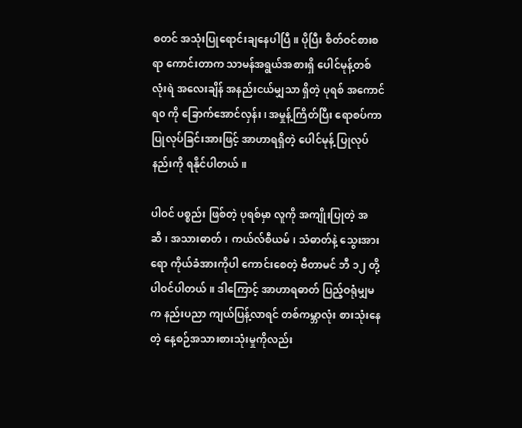စတင် အသုံးပြုရောင်းချနေပါပြီ။ ပိုပြီး စိတ်ဝင်စားစရာ ကောင်းတာက သာမန်အရွယ်အစားရှိ ပေါင်မုန့်တစ်လုံးရဲ အလေးချိန် အနည်းငယ်မျှသာ ရှိတဲ့ ပုရစ် အကောင် ရ၀ ကို ခြောက်အောင်လှန်း၊ အမှုန့်ကြိတ်ပြီး ရောစပ်ကာ ပြုလုပ်ခြင်းအားဖြင့် အာဟာရရှိတဲ့ ပေါင်မုန့် ပြုလုပ်နည်းကို ရနိုင်ပါတယ်။

ပါဝင် ပစ္စည်း ဖြစ်တဲ့ ပုရစ်မှာ လူကို အကျိုးပြုတဲ့ အဆီ၊ အသားဓာတ်၊ ကယ်လ်စီယမ်၊ သံဓာတ်နဲ့ သွေးအားရော ကိုယ်ခံအားကိုပါ ကောင်းစေတဲ့ ဗီတာမင် ဘီ ၁၂ တို့ပါဝင်ပါတယ်။ ဒါကြောင့် အာဟာရဓာတ် ပြည့်ဝရုံမျှမက နည်းပညာ ကျယ်ပြန့်လာရင် တစ်ကမ္ဘာလုံး စားသုံးနေတဲ့ နေ့စဉ်အသားစားသုံးမှုကိုလည်း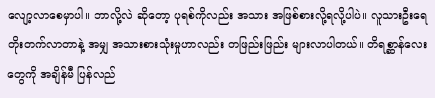လျော့လာစေမှာပါ။ ဘာလို့လဲ ဆိုတော့ ပုရစ်ကိုလည်း အသား အဖြစ်စားလို့ရလို့ပါပဲ။ လူသားဦးရေ တိုးတက်လာတာနဲ့ အမျှ အသားစားသုံးမှုဟာလည်း တဖြည်းဖြည်း များလာပါတယ်။ တိရစ္ဆာန်လေးတွေကို အချိန်မီ ပြန်လည်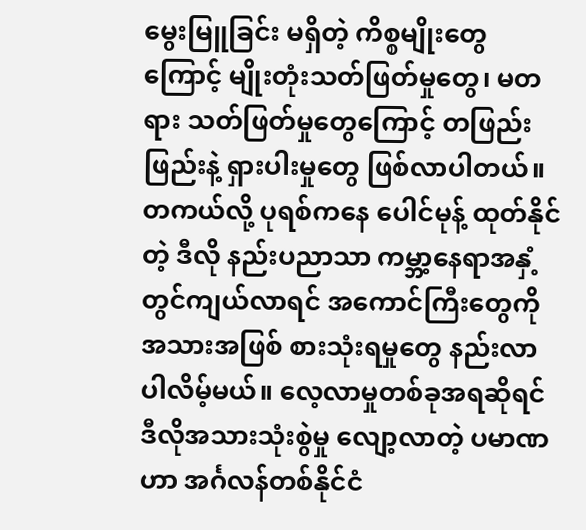မွေးမြူခြင်း မရှိတဲ့ ကိစ္စမျိုးတွေကြောင့် မျိုးတုံးသတ်ဖြတ်မှုတွေ၊ မတရား သတ်ဖြတ်မှုတွေကြောင့် တဖြည်းဖြည်းနဲ့ ရှားပါးမှုတွေ ဖြစ်လာပါတယ်။ တကယ်လို့ ပုရစ်ကနေ ပေါင်မုန့် ထုတ်နိုင်တဲ့ ဒီလို နည်းပညာသာ ကမ္ဘာ့နေရာအနှံ့ တွင်ကျယ်လာရင် အကောင်ကြီးတွေကို အသားအဖြစ် စားသုံးရမှုတွေ နည်းလာပါလိမ့်မယ်။ လေ့လာမှုတစ်ခုအရဆိုရင် ဒီလိုအသားသုံးစွဲမှု လျော့လာတဲ့ ပမာဏဟာ အင်္ဂလန်တစ်နိုင်ငံ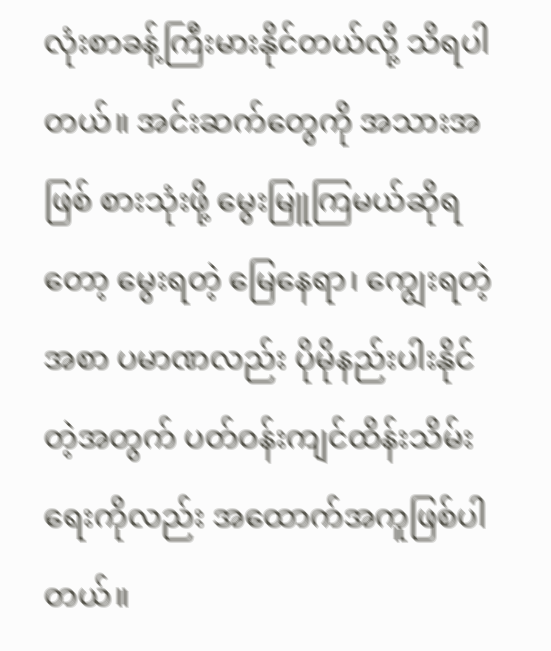လုံးစာခန့်ကြီးမားနိုင်တယ်လို့ သိရပါတယ်။ အင်းဆက်တွေကို အသားအဖြစ် စားသုံးဖို့ မွေးမြူကြမယ်ဆိုရတော့ မွေးရတဲ့ မြေနေရာ၊ ကျွေးရတဲ့ အစာ ပမာဏလည်း ပိုမိုနည်းပါးနိုင်တဲ့အတွက် ပတ်ဝန်းကျင်ထိန်းသိမ်းရေးကိုလည်း အထောက်အကူဖြစ်ပါတယ်။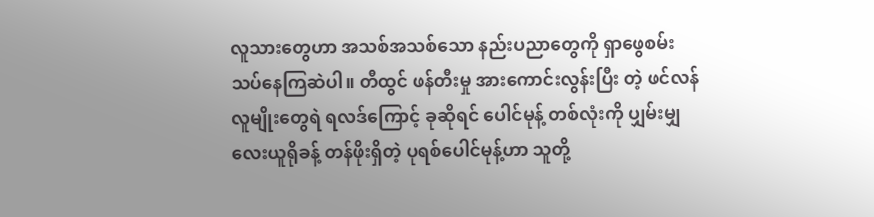လူသားတွေဟာ အသစ်အသစ်သော နည်းပညာတွေကို ရှာဖွေစမ်းသပ်နေကြဆဲပါ။ တီထွင် ဖန်တီးမှု အားကောင်းလွန်းပြီး တဲ့ ဖင်လန် လူမျိုးတွေရဲ ရလဒ်ကြောင့် ခုဆိုရင် ပေါင်မုန့် တစ်လုံးကို ပျှမ်းမျှ လေးယူရိုခန့် တန်ဖိုးရှိတဲ့ ပုရစ်ပေါင်မုန့်ဟာ သူတို့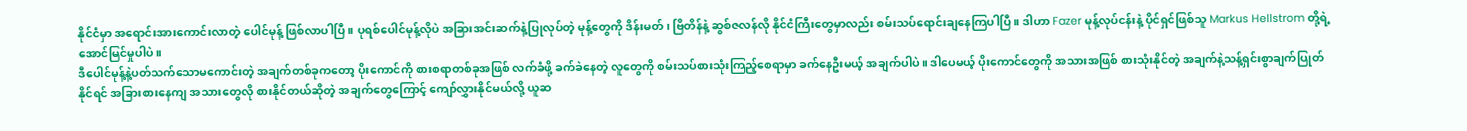နိုင်ငံမှာ အရောင်းအားကောင်းလာတဲ့ ပေါင်မုန့် ဖြစ်လာပါပြီ။ ပုရစ်ပေါင်မုန့်လိုပဲ အခြားအင်းဆက်နဲ့ပြုလုပ်တဲ့ မုန့်တွေကို ဒိန်းမတ်၊ ဗြိတိန်နဲ့ ဆွစ်ဇလန်လို နိုင်ငံကြီးတွေမှာလည်း စမ်းသပ်ရောင်းချနေကြပါပြီ။ ဒါဟာ Fazer မုန့်လုပ်ငန်းနဲ့ ပိုင်ရှင်ဖြစ်သူ Markus Hellstrom တို့ရဲ့အောင်မြင်မှုပါပဲ။
ဒီပေါင်မုန့်နဲ့ပတ်သက်သောမကောင်းတဲ့ အချက်တစ်ခုကတော့ ပိုးကောင်ကို စားစရာတစ်ခုအဖြစ် လက်ခံဖို့ ခက်ခဲနေတဲ့ လူတွေကို စမ်းသပ်စားသုံးကြည့်စေရာမှာ ခက်နေဦးမယ့် အချက်ပါပဲ။ ဒါပေမယ့် ပိုးကောင်တွေကို အသားအဖြစ် စားသုံးနိုင်တဲ့ အချက်နဲ့သန့်ရှင်းစွာချက်ပြုတ်နိုင်ရင် အခြားစားနေကျ အသားတွေလို စားနိုင်တယ်ဆိုတဲ့ အချက်တွေကြောင့် ကျော်လွှားနိုင်မယ်လို့ ယူဆ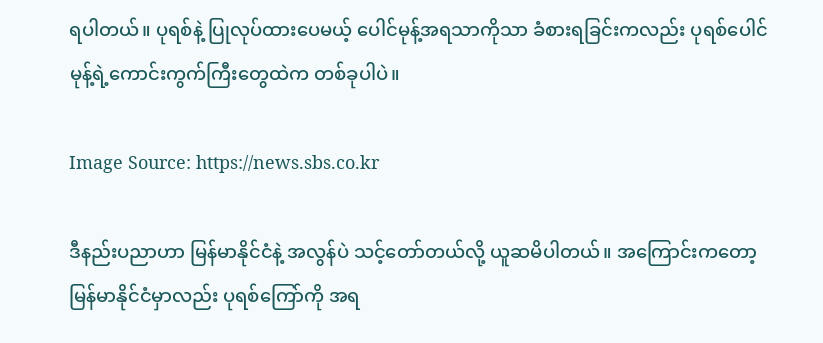ရပါတယ်။ ပုရစ်နဲ့ ပြုလုပ်ထားပေမယ့် ပေါင်မုန့်အရသာကိုသာ ခံစားရခြင်းကလည်း ပုရစ်ပေါင်မုန့်ရဲ့ကောင်းကွက်ကြီးတွေထဲက တစ်ခုပါပဲ။

Image Source: https://news.sbs.co.kr

ဒီနည်းပညာဟာ မြန်မာနိုင်ငံနဲ့ အလွန်ပဲ သင့်တော်တယ်လို့ ယူဆမိပါတယ်။ အကြောင်းကတော့ မြန်မာနိုင်ငံမှာလည်း ပုရစ်ကြော်ကို အရ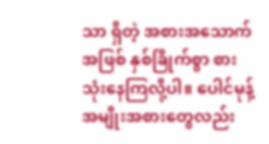သာ ရှိတဲ့ အစားအသောက် အဖြစ် နှစ်ခြိုက်စွာ စားသုံးနေကြလို့ပါ။ ပေါင်မုန့် အမျိုးအစားတွေလည်း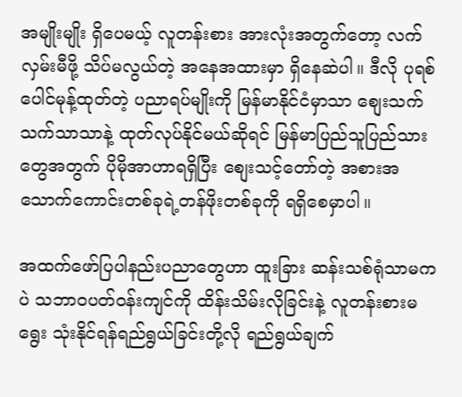အမျိုးမျိုး ရှိပေမယ့် လူတန်းစား အားလုံးအတွက်တော့ လက်လှမ်းမီဖို့ သိပ်မလွယ်တဲ့ အနေအထားမှာ ရှိနေဆဲပါ။ ဒီလို ပုရစ်ပေါင်မုန့်ထုတ်တဲ့ ပညာရပ်မျိုးကို မြန်မာနိုင်ငံမှာသာ စျေးသက်သက်သာသာနဲ့ ထုတ်လုပ်နိုင်မယ်ဆိုရင် မြန်မာပြည်သူပြည်သားတွေအတွက် ပိုမိုအာဟာရရှိပြီး စျေးသင့်တော်တဲ့ အစားအသောက်ကောင်းတစ်ခုရဲ့တန်ဖိုးတစ်ခုကို ရရှိစေမှာပါ။

အထက်ဖော်ပြပါနည်းပညာတွေဟာ ထူးခြား ဆန်းသစ်ရုံသာမကပဲ သဘာ၀ပတ်ဝန်းကျင်ကို ထိန်းသိမ်းလိုခြင်းနဲ့ လူတန်းစားမရွေး သုံးနိုင်ရန်ရည်ရွယ်ခြင်းတို့လို ရည်ရွယ်ချက်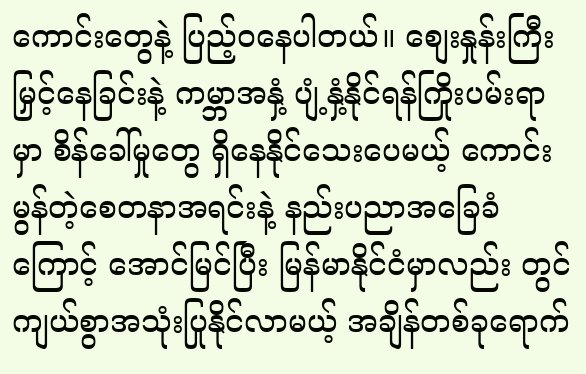ကောင်းတွေနဲ့ ပြည့်ဝနေပါတယ်။ စျေးနှုန်းကြီးမြှင့်နေခြင်းနဲ့ ကမ္ဘာအနှံ့ ပျံ့နှံ့နိုင်ရန်ကြိုးပမ်းရာမှာ စိန်ခေါ်မှုတွေ ရှိနေနိုင်သေးပေမယ့် ကောင်းမွန်တဲ့စေတနာအရင်းနဲ့ နည်းပညာအခြေခံကြောင့် အောင်မြင်ပြီး မြန်မာနိုင်ငံမှာလည်း တွင်ကျယ်စွာအသုံးပြုနိုင်လာမယ့် အချိန်တစ်ခုရောက်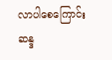လာပါစေကြောင်း ဆန္ဒ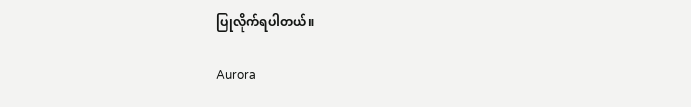ပြုလိုက်ရပါတယ်။

Aurora